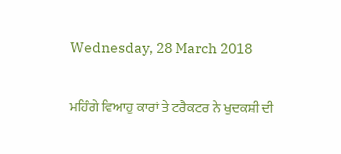Wednesday, 28 March 2018

ਮਹਿੰਗੇ ਵਿਆਹੁ ਕਾਰਾਂ ਤੇ ਟਰੈਕਟਰ ਨੇ ਖੁਦਕਸ਼ੀ ਦੀ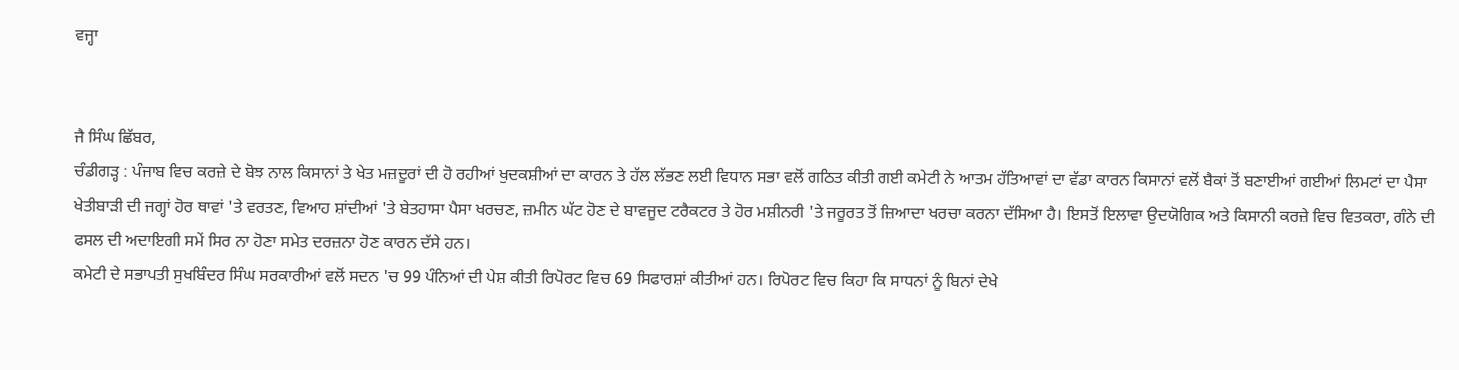ਵਜ੍ਹਾ


ਜੈ ਸਿੰਘ ਛਿੱਬਰ,
ਚੰਡੀਗੜ੍ਹ : ਪੰਜਾਬ ਵਿਚ ਕਰਜ਼ੇ ਦੇ ਬੋਝ ਨਾਲ ਕਿਸਾਨਾਂ ਤੇ ਖੇਤ ਮਜ਼ਦੂਰਾਂ ਦੀ ਹੋ ਰਹੀਆਂ ਖੁਦਕਸ਼ੀਆਂ ਦਾ ਕਾਰਨ ਤੇ ਹੱਲ ਲੱਭਣ ਲਈ ਵਿਧਾਨ ਸਭਾ ਵਲੋਂ ਗਠਿਤ ਕੀਤੀ ਗਈ ਕਮੇਟੀ ਨੇ ਆਤਮ ਹੱਤਿਆਵਾਂ ਦਾ ਵੱਡਾ ਕਾਰਨ ਕਿਸਾਨਾਂ ਵਲੋਂ ਬੈਕਾਂ ਤੋਂ ਬਣਾਈਆਂ ਗਈਆਂ ਲਿਮਟਾਂ ਦਾ ਪੈਸਾ ਖੇਤੀਬਾੜੀ ਦੀ ਜਗ੍ਹਾਂ ਹੋਰ ਥਾਵਾਂ 'ਤੇ ਵਰਤਣ, ਵਿਆਹ ਸ਼ਾਂਦੀਆਂ 'ਤੇ ਬੇਤਹਾਸਾ ਪੈਸਾ ਖਰਚਣ, ਜ਼ਮੀਨ ਘੱਟ ਹੋਣ ਦੇ ਬਾਵਜੂਦ ਟਰੈਕਟਰ ਤੇ ਹੋਰ ਮਸ਼ੀਨਰੀ 'ਤੇ ਜਰੂਰਤ ਤੋਂ ਜ਼ਿਆਦਾ ਖਰਚਾ ਕਰਨਾ ਦੱਸਿਆ ਹੈ। ਇਸਤੋਂ ਇਲਾਵਾ ਉਦਯੋਗਿਕ ਅਤੇ ਕਿਸਾਨੀ ਕਰਜ਼ੇ ਵਿਚ ਵਿਤਕਰਾ, ਗੰਨੇ ਦੀ ਫਸਲ ਦੀ ਅਦਾਇਗੀ ਸਮੇਂ ਸਿਰ ਨਾ ਹੋਣਾ ਸਮੇਤ ਦਰਜ਼ਨਾ ਹੋਣ ਕਾਰਨ ਦੱਸੇ ਹਨ।
ਕਮੇਟੀ ਦੇ ਸਭਾਪਤੀ ਸੁਖਬਿੰਦਰ ਸਿੰਘ ਸਰਕਾਰੀਆਂ ਵਲੋਂ ਸਦਨ 'ਚ 99 ਪੰਨਿਆਂ ਦੀ ਪੇਸ਼ ਕੀਤੀ ਰਿਪੋਰਟ ਵਿਚ 69 ਸਿਫਾਰਸ਼ਾਂ ਕੀਤੀਆਂ ਹਨ। ਰਿਪੋਰਟ ਵਿਚ ਕਿਹਾ ਕਿ ਸਾਧਨਾਂ ਨੂੰ ਬਿਨਾਂ ਦੇਖੇ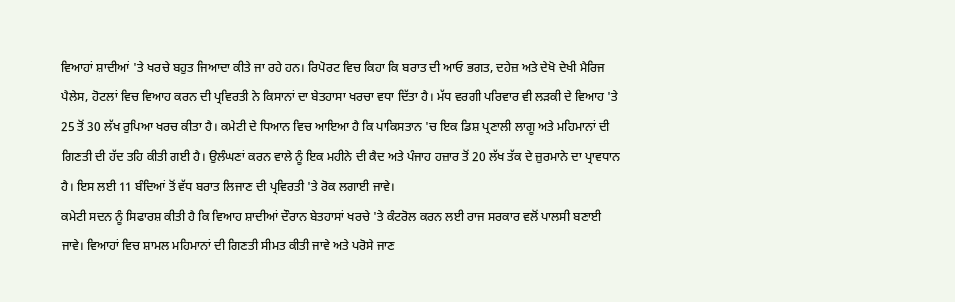ਵਿਆਹਾਂ ਸ਼ਾਦੀਆਂ 'ਤੇ ਖਰਚੇ ਬਹੁਤ ਜਿਆਦਾ ਕੀਤੇ ਜਾ ਰਹੇ ਹਨ। ਰਿਪੋਰਟ ਵਿਚ ਕਿਹਾ ਕਿ ਬਰਾਤ ਦੀ ਆਓ ਭਗਤ, ਦਹੇਜ਼ ਅਤੇ ਦੇਖੋ ਦੇਖੀ ਮੈਰਿਜ ਪੈਲੇਸ, ਹੋਟਲਾਂ ਵਿਚ ਵਿਆਹ ਕਰਨ ਦੀ ਪ੍ਰਵਿਰਤੀ ਨੇ ਕਿਸਾਨਾਂ ਦਾ ਬੇਤਹਾਸਾ ਖਰਚਾ ਵਧਾ ਦਿੱਤਾ ਹੈ। ਮੱਧ ਵਰਗੀ ਪਰਿਵਾਰ ਵੀ ਲੜਕੀ ਦੇ ਵਿਆਹ 'ਤੇ 25 ਤੋਂ 30 ਲੱਖ ਰੁਪਿਆ ਖਰਚ ਕੀਤਾ ਹੈ। ਕਮੇਟੀ ਦੇ ਧਿਆਨ ਵਿਚ ਆਇਆ ਹੈ ਕਿ ਪਾਕਿਸਤਾਨ 'ਚ ਇਕ ਡਿਸ਼ ਪ੍ਰਣਾਲੀ ਲਾਗੂ ਅਤੇ ਮਹਿਮਾਨਾਂ ਦੀ ਗਿਣਤੀ ਦੀ ਹੱਦ ਤਹਿ ਕੀਤੀ ਗਈ ਹੈ। ਉਲੰਘਣਾਂ ਕਰਨ ਵਾਲੇ ਨੂੰ ਇਕ ਮਹੀਨੇ ਦੀ ਕੈਦ ਅਤੇ ਪੰਜਾਹ ਹਜ਼ਾਰ ਤੋਂ 20 ਲੱਖ ਤੱਕ ਦੇ ਜ਼ੁਰਮਾਨੇ ਦਾ ਪ੍ਰਾਵਧਾਨ ਹੈ। ਇਸ ਲਈ 11 ਬੰਦਿਆਂ ਤੋਂ ਵੱਧ ਬਰਾਤ ਲਿਜਾਣ ਦੀ ਪ੍ਰਵਿਰਤੀ 'ਤੇ ਰੋਕ ਲਗਾਈ ਜਾਵੇ।
ਕਮੇਟੀ ਸਦਨ ਨੂੰ ਸਿਫਾਰਸ਼ ਕੀਤੀ ਹੈ ਕਿ ਵਿਆਹ ਸ਼ਾਦੀਆਂ ਦੌਰਾਨ ਬੇਤਹਾਸਾਂ ਖਰਚੇ 'ਤੇ ਕੰਟਰੋਲ ਕਰਨ ਲਈ ਰਾਜ ਸਰਕਾਰ ਵਲੋਂ ਪਾਲਸੀ ਬਣਾਈ ਜਾਵੇ। ਵਿਆਹਾਂ ਵਿਚ ਸ਼ਾਮਲ ਮਹਿਮਾਨਾਂ ਦੀ ਗਿਣਤੀ ਸੀਮਤ ਕੀਤੀ ਜਾਵੇ ਅਤੇ ਪਰੋਸੇ ਜਾਣ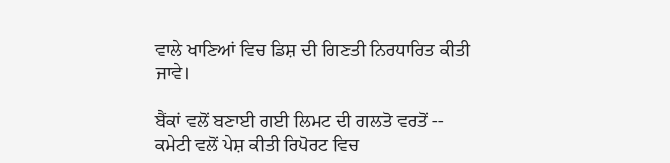ਵਾਲੇ ਖਾਣਿਆਂ ਵਿਚ ਡਿਸ਼ ਦੀ ਗਿਣਤੀ ਨਿਰਧਾਰਿਤ ਕੀਤੀ ਜਾਵੇ।

ਬੈਂਕਾਂ ਵਲੋਂ ਬਣਾਈ ਗਈ ਲਿਮਟ ਦੀ ਗਲਤੋ ਵਰਤੋਂ --
ਕਮੇਟੀ ਵਲੋਂ ਪੇਸ਼ ਕੀਤੀ ਰਿਪੋਰਟ ਵਿਚ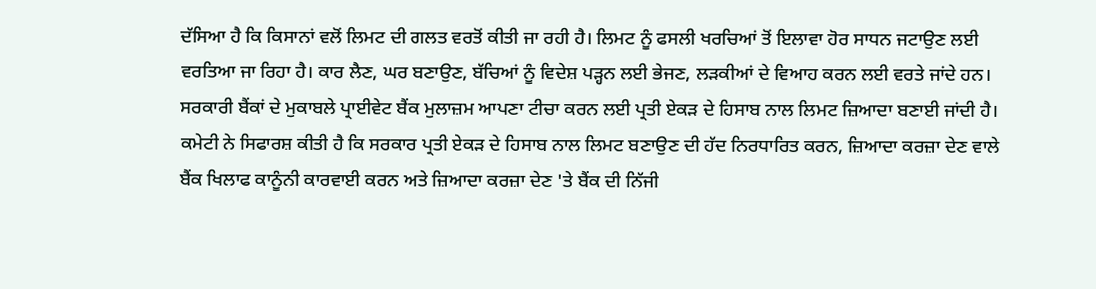ਦੱਸਿਆ ਹੈ ਕਿ ਕਿਸਾਨਾਂ ਵਲੋਂ ਲਿਮਟ ਦੀ ਗਲਤ ਵਰਤੋਂ ਕੀਤੀ ਜਾ ਰਹੀ ਹੈ। ਲਿਮਟ ਨੂੰ ਫਸਲੀ ਖਰਚਿਆਂ ਤੋਂ ਇਲਾਵਾ ਹੋਰ ਸਾਧਨ ਜਟਾਉਣ ਲਈ ਵਰਤਿਆ ਜਾ ਰਿਹਾ ਹੈ। ਕਾਰ ਲੈਣ, ਘਰ ਬਣਾਉਣ, ਬੱਚਿਆਂ ਨੂੰ ਵਿਦੇਸ਼ ਪੜ੍ਹਨ ਲਈ ਭੇਜਣ, ਲੜਕੀਆਂ ਦੇ ਵਿਆਹ ਕਰਨ ਲਈ ਵਰਤੇ ਜਾਂਦੇ ਹਨ। ਸਰਕਾਰੀ ਬੈਂਕਾਂ ਦੇ ਮੁਕਾਬਲੇ ਪ੍ਰਾਈਵੇਟ ਬੈਂਕ ਮੁਲਾਜ਼ਮ ਆਪਣਾ ਟੀਚਾ ਕਰਨ ਲਈ ਪ੍ਰਤੀ ਏਕੜ ਦੇ ਹਿਸਾਬ ਨਾਲ ਲਿਮਟ ਜ਼ਿਆਦਾ ਬਣਾਈ ਜਾਂਦੀ ਹੈ।
ਕਮੇਟੀ ਨੇ ਸਿਫਾਰਸ਼ ਕੀਤੀ ਹੈ ਕਿ ਸਰਕਾਰ ਪ੍ਰਤੀ ਏਕੜ ਦੇ ਹਿਸਾਬ ਨਾਲ ਲਿਮਟ ਬਣਾਉਣ ਦੀ ਹੱਦ ਨਿਰਧਾਰਿਤ ਕਰਨ, ਜ਼ਿਆਦਾ ਕਰਜ਼ਾ ਦੇਣ ਵਾਲੇ ਬੈਂਕ ਖਿਲਾਫ ਕਾਨੂੰਨੀ ਕਾਰਵਾਈ ਕਰਨ ਅਤੇ ਜ਼ਿਆਦਾ ਕਰਜ਼ਾ ਦੇਣ 'ਤੇ ਬੈਂਕ ਦੀ ਨਿੱਜੀ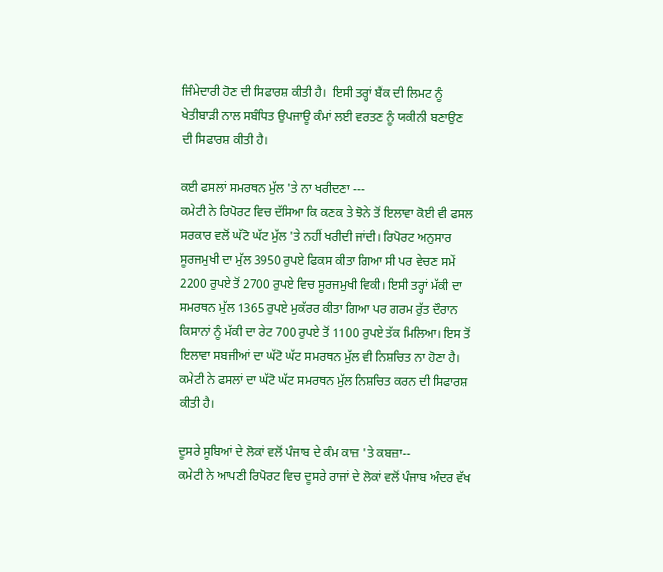ਜਿੰਮੇਦਾਰੀ ਹੋਣ ਦੀ ਸਿਫਾਰਸ਼ ਕੀਤੀ ਹੈ।  ਇਸੀ ਤਰ੍ਹਾਂ ਬੈਂਕ ਦੀ ਲਿਮਟ ਨੂੰ ਖੇਤੀਬਾੜੀ ਨਾਲ ਸਬੰਧਿਤ ਉਪਜਾਊ ਕੰਮਾਂ ਲਈ ਵਰਤਣ ਨੂੰ ਯਕੀਨੀ ਬਣਾਉਣ ਦੀ ਸਿਫਾਰਸ਼ ਕੀਤੀ ਹੈ।

ਕਈ ਫਸਲਾਂ ਸਮਰਥਨ ਮੁੱਲ 'ਤੇ ਨਾ ਖਰੀਦਣਾ ---
ਕਮੇਟੀ ਨੇ ਰਿਪੋਰਟ ਵਿਚ ਦੱਸਿਆ ਕਿ ਕਣਕ ਤੇ ਝੋਨੇ ਤੋਂ ਇਲਾਵਾ ਕੋਈ ਵੀ ਫਸਲ ਸਰਕਾਰ ਵਲੋਂ ਘੱਟੋ ਘੱਟ ਮੁੱਲ 'ਤੇ ਨਹੀਂ ਖਰੀਦੀ ਜਾਂਦੀ। ਰਿਪੋਰਟ ਅਨੁਸਾਰ ਸੂਰਜਮੁਖੀ ਦਾ ਮੁੱਲ 3950 ਰੁਪਏ ਫਿਕਸ ਕੀਤਾ ਗਿਆ ਸੀ ਪਰ ਵੇਚਣ ਸਮੇਂ 2200 ਰੁਪਏ ਤੋਂ 2700 ਰੁਪਏ ਵਿਚ ਸੂਰਜਮੁਖੀ ਵਿਕੀ। ਇਸੀ ਤਰ੍ਹਾਂ ਮੱਕੀ ਦਾ ਸਮਰਥਨ ਮੁੱਲ 1365 ਰੁਪਏ ਮੁਕੱਰਰ ਕੀਤਾ ਗਿਆ ਪਰ ਗਰਮ ਰੁੱਤ ਦੌਰਾਨ ਕਿਸਾਨਾਂ ਨੂੰ ਮੱਕੀ ਦਾ ਰੇਟ 700 ਰੁਪਏ ਤੋਂ 1100 ਰੁਪਏ ਤੱਕ ਮਿਲਿਆ। ਇਸ ਤੋਂ ਇਲਾਵਾ ਸਬਜੀਆਂ ਦਾ ਘੱਟੋ ਘੱਟ ਸਮਰਥਨ ਮੁੱਲ ਵੀ ਨਿਸ਼ਚਿਤ ਨਾ ਹੋਣਾ ਹੈ। ਕਮੇਟੀ ਨੇ ਫਸਲਾਂ ਦਾ ਘੱਟੋ ਘੱਟ ਸਮਰਥਨ ਮੁੱਲ ਨਿਸ਼ਚਿਤ ਕਰਨ ਦੀ ਸਿਫਾਰਸ਼ ਕੀਤੀ ਹੈ।

ਦੂਸਰੇ ਸੂਬਿਆਂ ਦੇ ਲੋਕਾਂ ਵਲੋਂ ਪੰਜਾਬ ਦੇ ਕੰਮ ਕਾਜ਼ 'ਤੇ ਕਬਜ਼ਾ--
ਕਮੇਟੀ ਨੇ ਆਪਣੀ ਰਿਪੋਰਟ ਵਿਚ ਦੂਸਰੇ ਰਾਜਾਂ ਦੇ ਲੋਕਾਂ ਵਲੋਂ ਪੰਜਾਬ ਅੰਦਰ ਵੱਖ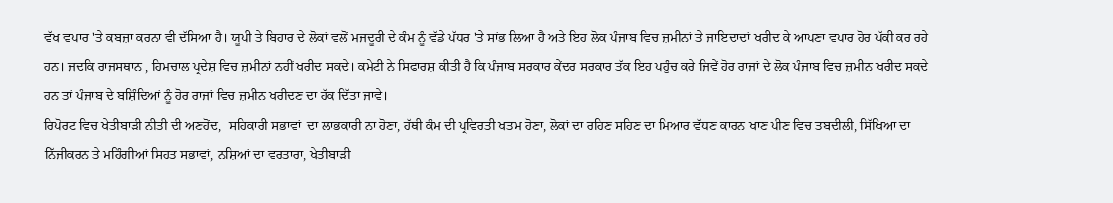ਵੱਖ ਵਪਾਰ 'ਤੇ ਕਬਜ਼ਾ ਕਰਨਾ ਵੀ ਦੱਸਿਆ ਹੈ। ਯੂਪੀ ਤੇ ਬਿਹਾਰ ਦੇ ਲੋਕਾਂ ਵਲੋਂ ਮਜਦੂਰੀ ਦੇ ਕੰਮ ਨੂੰ ਵੱਡੇ ਪੱਧਰ 'ਤੇ ਸਾਂਭ ਲਿਆ ਹੈ ਅਤੇ ਇਹ ਲੋਕ ਪੰਜਾਬ ਵਿਚ ਜ਼ਮੀਨਾਂ ਤੇ ਜਾਇਦਾਦਾਂ ਖਰੀਦ ਕੇ ਆਪਣਾ ਵਪਾਰ ਹੋਰ ਪੱਕੀ ਕਰ ਰਹੇ ਹਨ। ਜਦਕਿ ਰਾਜਸਥਾਨ , ਹਿਮਚਾਲ ਪ੍ਰਦੇਸ਼ ਵਿਚ ਜ਼ਮੀਨਾਂ ਨਹੀਂ ਖਰੀਦ ਸਕਦੇ। ਕਮੇਟੀ ਨੇ ਸਿਫਾਰਸ਼ ਕੀਤੀ ਹੈ ਕਿ ਪੰਜਾਬ ਸਰਕਾਰ ਕੇਂਦਰ ਸਰਕਾਰ ਤੱਕ ਇਹ ਪਹੁੰਚ ਕਰੇ ਜਿਵੇਂ ਹੋਰ ਰਾਜਾਂ ਦੇ ਲੋਕ ਪੰਜਾਬ ਵਿਚ ਜ਼ਮੀਨ ਖਰੀਦ ਸਕਦੇ ਹਨ ਤਾਂ ਪੰਜਾਬ ਦੇ ਬਸ਼ਿੰਦਿਆਂ ਨੂੰ ਹੋਰ ਰਾਜਾਂ ਵਿਚ ਜ਼ਮੀਨ ਖਰੀਦਣ ਦਾ ਹੱਕ ਦਿੱਤਾ ਜਾਵੇ।
ਰਿਪੋਰਟ ਵਿਚ ਖੇਤੀਬਾੜੀ ਨੀਤੀ ਦੀ ਅਣਹੋਂਦ,  ਸਹਿਕਾਰੀ ਸਭਾਵਾਂ  ਦਾ ਲਾਭਕਾਰੀ ਨਾ ਹੋਣਾ, ਹੱਥੀ ਕੰਮ ਦੀ ਪ੍ਰਵਿਰਤੀ ਖਤਮ ਹੋਣਾ, ਲੋਕਾਂ ਦਾ ਰਹਿਣ ਸਹਿਣ ਦਾ ਮਿਆਰ ਵੱਧਣ ਕਾਰਨ ਖਾਣ ਪੀਣ ਵਿਚ ਤਬਦੀਲੀ, ਸਿੱਖਿਆ ਦਾ ਨਿੱਜੀਕਰਨ ਤੇ ਮਹਿੰਗੀਆਂ ਸਿਹਤ ਸਭਾਵਾਂ, ਨਸ਼ਿਆਂ ਦਾ ਵਰਤਾਰਾ, ਖੇਤੀਬਾੜੀ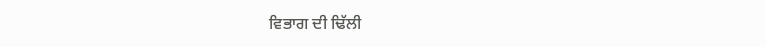ਵਿਭਾਗ ਦੀ ਢਿੱਲੀ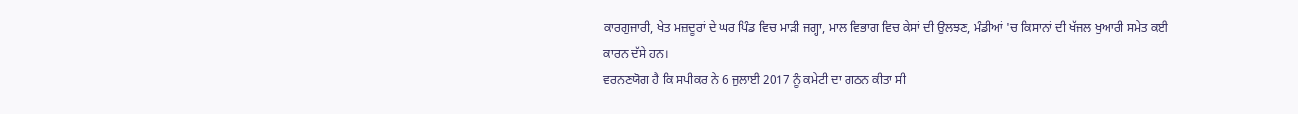ਕਾਰਗੁਜਾਰੀ, ਖੇਤ ਮਜ਼ਦੂਰਾਂ ਦੇ ਘਰ ਪਿੰਡ ਵਿਚ ਮਾੜੀ ਜਗ੍ਹਾ, ਮਾਲ ਵਿਭਾਗ ਵਿਚ ਕੇਸਾਂ ਦੀ ਉਲਝਣ, ਮੰਡੀਆਂ 'ਚ ਕਿਸਾਨਾਂ ਦੀ ਖੱਜਲ ਖੁਆਰੀ ਸਮੇਤ ਕਈ ਕਾਰਨ ਦੱਸੇ ਹਨ।
ਵਰਨਣਯੋਗ ਹੈ ਕਿ ਸਪੀਕਰ ਨੇ 6 ਜੁਲਾਈ 2017 ਨੂੰ ਕਮੇਟੀ ਦਾ ਗਠਨ ਕੀਤਾ ਸੀ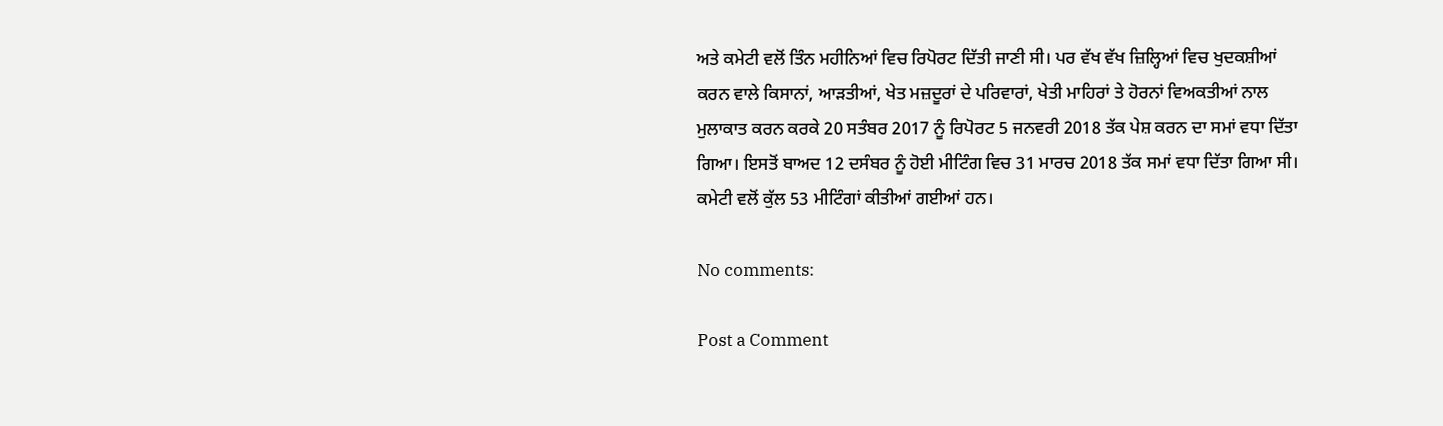ਅਤੇ ਕਮੇਟੀ ਵਲੋਂ ਤਿੰਨ ਮਹੀਨਿਆਂ ਵਿਚ ਰਿਪੋਰਟ ਦਿੱਤੀ ਜਾਣੀ ਸੀ। ਪਰ ਵੱਖ ਵੱਖ ਜ਼ਿਲ੍ਹਿਆਂ ਵਿਚ ਖੁਦਕਸ਼ੀਆਂ ਕਰਨ ਵਾਲੇ ਕਿਸਾਨਾਂ, ਆੜਤੀਆਂ, ਖੇਤ ਮਜ਼ਦੂਰਾਂ ਦੇ ਪਰਿਵਾਰਾਂ, ਖੇਤੀ ਮਾਹਿਰਾਂ ਤੇ ਹੋਰਨਾਂ ਵਿਅਕਤੀਆਂ ਨਾਲ ਮੁਲਾਕਾਤ ਕਰਨ ਕਰਕੇ 20 ਸਤੰਬਰ 2017 ਨੂੰ ਰਿਪੋਰਟ 5 ਜਨਵਰੀ 2018 ਤੱਕ ਪੇਸ਼ ਕਰਨ ਦਾ ਸਮਾਂ ਵਧਾ ਦਿੱਤਾ ਗਿਆ। ਇਸਤੋਂ ਬਾਅਦ 12 ਦਸੰਬਰ ਨੂੰ ਹੋਈ ਮੀਟਿੰਗ ਵਿਚ 31 ਮਾਰਚ 2018 ਤੱਕ ਸਮਾਂ ਵਧਾ ਦਿੱਤਾ ਗਿਆ ਸੀ। ਕਮੇਟੀ ਵਲੋਂ ਕੁੱਲ 53 ਮੀਟਿੰਗਾਂ ਕੀਤੀਆਂ ਗਈਆਂ ਹਨ।

No comments:

Post a Comment